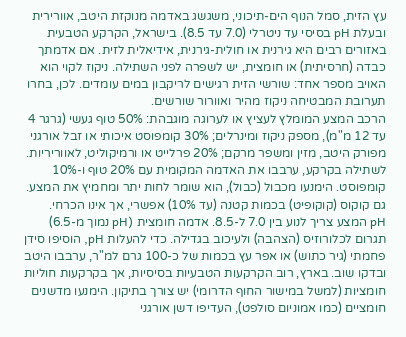עץ הזית, סמל הנוף הים-תיכוני, משגשג באדמה מנוקזת היטב, אוורירית ובעלת pH בסיסי עד ניטרלי (7.0 עד 8.5). בישראל, הקרקע הטבעית באזורים רבים היא גירנית או חולית-גירנית, אידיאלית לזית. אם אדמתך כבדה (חרסיתית) או חומצית, יש לשפרה לפני השתילה. ניקוז לקוי הוא האויב מספר אחד: שורשי הזית רגישים לריקבון במים עומדים. לכן, בחרו תערובת המבטיחה ניקוז מהיר ואוורור שורשים.
הרכב המצע המומלץ לעציץ או לערוגה מוגבהת: 50% טוף געשי (גרגר 4 עד 12 מ"מ), מספק ניקוז ומינרלים; 30% קומפוסט איכותי או זבל אורגני מפורק היטב, מזין ומשפר מרקם; 20% פרלייט או ורמיקוליט, לאווריריות. לשתילה בקרקע, ערבבו את האדמה המקומית עם 20% טוף ו-10% קומפוסט. הימנעו מכבול (כבול), הוא שומר לחות יתר ומחמיץ את המצע. גם קוקוס (קוקופיט) בכמות קטנה (עד 10%) אפשרי, אך אינו הכרחי.
pH המצע צריך לנוע בין 7.0 ל-8.5. אדמה חומצית (pH נמוך מ-6.5) תגרום לכלורוזיס (הצהבה) ולעיכוב בגדילה. כדי להעלות pH, הוסיפו סידן פחמתי (גיר כתוש) או אפר עץ בכמות של כ-100 גרם למ"ר, ערבבו היטב ובדקו שוב. בארץ, רוב הקרקעות הטבעיות בסיסיות, אך בקרקעות חוליות חומציות (למשל במישור החוף הדרומי) יש צורך בתיקון. הימנעו מדשנים חומציים (כמו אמוניום סולפט), העדיפו דשן אורגני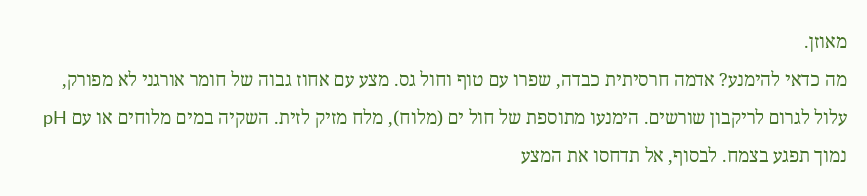מאוזן.
מה כדאי להימנע? אדמה חרסיתית כבדה, שפרו עם טוף וחול גס. מצע עם אחוז גבוה של חומר אורגני לא מפורק, עלול לגרום לריקבון שורשים. הימנעו מתוספת של חול ים (מלוח), מלח מזיק לזית. השקיה במים מלוחים או עם pH נמוך תפגע בצמח. לבסוף, אל תדחסו את המצע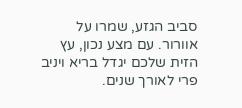סביב הגזע, שמרו על אוורור. עם מצע נכון, עץ הזית שלכם יגדל בריא ויניב פרי לאורך שנים.